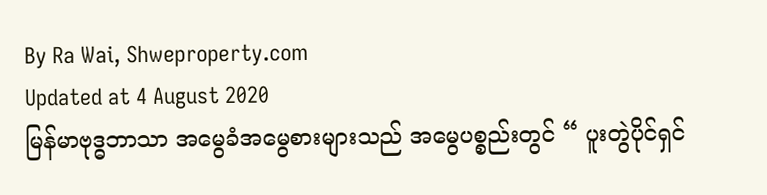By Ra Wai, Shweproperty.com
Updated at 4 August 2020
မြန်မာဗုဒ္ဓဘာသာ အမွေခံအမွေစားများသည် အမွေပစ္စည်းတွင် “ ပူးတွဲပိုင်ရှင်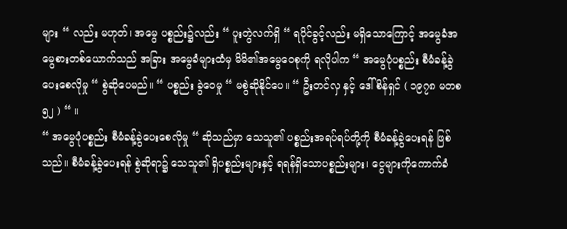များ “ လည်း မဟုတ်၊ အမွေ ပစ္စည်း၌လည်း “ ပူးတွဲလက်ရှိ “ ရပိုင်ခွင့်လည်း မရှိသောကြောင့် အမွေခံအမွေစားတစ်ယောက်သည် အခြား အမွေခံများထံမှ မိမိ၏အမွေဝေစုကို ရလိုပါက “ အမွေပုံပစ္စည်း စီမံခန့်ခွဲပေးစေလိုမှု “ စွဲဆိုပေမည်။ “ ပစ္စည်း ခွဲဝေမှု “ မစွဲဆိုနိုင်ပေ။ “ ဦးတင်လှ နှင့် ဒေါ်စိန်ရှင် ( ၁၉၇၈ မတစ ၅၂ ) “ ။
“ အမွေပုံပစ္စည်း စီမံခန့်ခွဲပေးစေလိုမှု “ ဆိုသည်မှာ သေသူ၏ ပစ္စည်းအရပ်ရပ်တို့ကို စီမံခန့်ခွဲပေးရန် ဖြစ်သည်။ စီမံခန့်ခွဲပေးရန် စွဲဆိုရာ၌ သေသူ၏ ရှိပစ္စည်းများနှင့် ရရန်ရှိသောပစ္စည်းများ၊ ငွေများကိုကောက်ခံ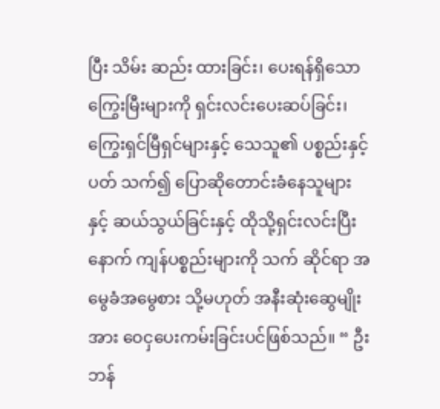ပြီး သိမ်း ဆည်း ထားခြင်း၊ ပေးရန်ရှိသော ကြွေးမြီးများကို ရှင်းလင်းပေးဆပ်ခြင်း၊ ကြွေးရှင်မြီရှင်များနှင့် သေသူ၏ ပစ္စည်းနှင့်ပတ် သက်၍ ပြောဆိုတောင်းခံနေသူများနှင့် ဆယ်သွယ်ခြင်းနှင့် ထိုသို့ရှင်းလင်းပြီးနောက် ကျန်ပစ္စည်းများကို သက် ဆိုင်ရာ အမွေခံအမွေစား သို့မဟုတ် အနီးဆုံးဆွေမျိုးအား ဝေငှပေးကမ်းခြင်းပင်ဖြစ်သည်။ “ ဦးဘန်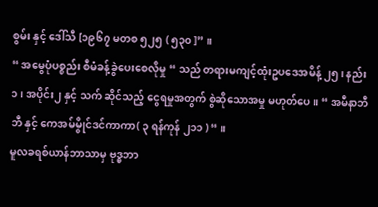စွမ်း နှင့် ဒေါ်သီ [၁၉၆၇ မတစ ၅၂၅ ( ၅၃၀ ]” ။
“ အမွေပုံပစ္စည်း စီမံခန့်ခွဲပေးစေလိုမှု “ သည် တရားမကျင့်ထုံးဥပဒေအမိန့် ၂၅၊ နည်း ၁၊ အပိုင်း၂ နှင့် သက် ဆိုင်သည့် ငွေရမှုအတွက် စွဲဆိုသောအမှု မဟုတ်ပေ။ “ အမီနာဘီဘီ နှင့် ကေအမ်မွိုင်ဒင်ကာကာ( ၃ ရန်ကုန် ၂၁၁ ) “ ။
မူလခရစ်ယာန်ဘာသာမှ ဗုဒ္ဓဘာ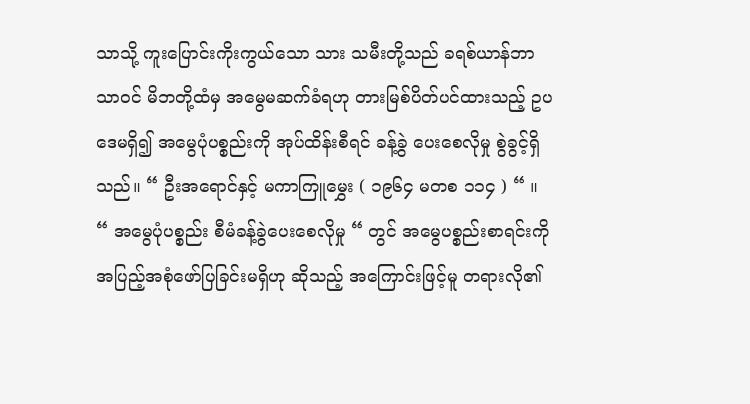သာသို့ ကူးပြောင်းကိုးကွယ်သော သား သမီးတို့သည် ခရစ်ယာန်ဘာသာဝင် မိဘတို့ထံမှ အမွေမဆက်ခံရဟု တားမြစ်ပိတ်ပင်ထားသည့် ဥပဒေမရှိ၍ အမွေပုံပစ္စည်းကို အုပ်ထိန်းစီရင် ခန့်ခွဲ ပေးစေလိုမှု စွဲခွင့်ရှိသည်။ “ ဦးအရောင်နှင့် မကာကြူမွှေး ( ၁၉၆၄ မတစ ၁၁၄ ) “ ။
“ အမွေပုံပစ္စည်း စီမံခန့်ခွဲပေးစေလိုမှု “ တွင် အမွေပစ္စည်းစာရင်းကို အပြည့်အစုံဖော်ပြခြင်းမရှိဟု ဆိုသည့် အကြောင်းဖြင့်မူ တရားလို၏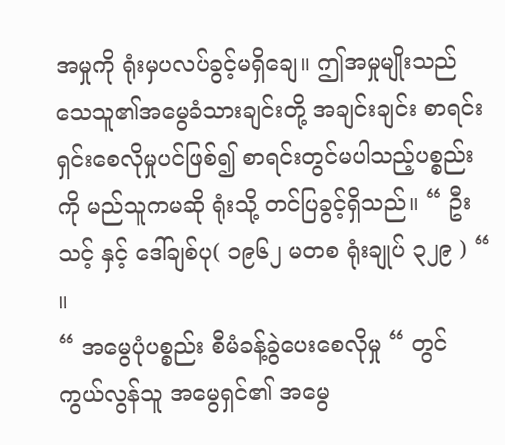အမှုကို ရုံးမှပလပ်ခွင့်မရှိချေ။ ဤအမှုမျိုးသည် သေသူ၏အမွေခံသားချင်းတို့ အချင်းချင်း စာရင်းရှင်းစေလိုမှုပင်ဖြစ်၍ စာရင်းတွင်မပါသည့်ပစ္စည်းကို မည်သူကမဆို ရုံးသို့ တင်ပြခွင့်ရှိသည်။ “ ဦးသင့် နှင့် ဒေါ်ချစ်ပု( ၁၉၆၂ မတစ ရုံးချုပ် ၃၂၉ ) “ ။
“ အမွေပုံပစ္စည်း စီမံခန့်ခွဲပေးစေလိုမှု “ တွင် ကွယ်လွန်သူ အမွေရှင်၏ အမွေ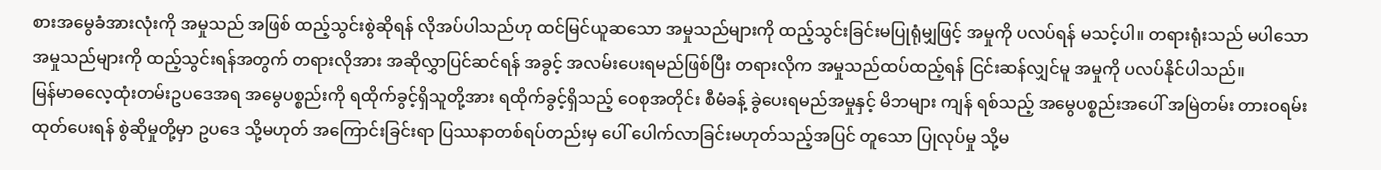စားအမွေခံအားလုံးကို အမှုသည် အဖြစ် ထည့်သွင်းစွဲဆိုရန် လိုအပ်ပါသည်ဟု ထင်မြင်ယူဆသော အမှုသည်များကို ထည့်သွင်းခြင်းမပြုရုံမျှဖြင့် အမှုကို ပလပ်ရန် မသင့်ပါ။ တရားရုံးသည် မပါသော အမှုသည်များကို ထည့်သွင်းရန်အတွက် တရားလိုအား အဆိုလွှာပြင်ဆင်ရန် အခွင့် အလမ်းပေးရမည်ဖြစ်ပြီး တရားလိုက အမှုသည်ထပ်ထည့်ရန် ငြင်းဆန်လျှင်မူ အမှုကို ပလပ်နိုင်ပါသည်။
မြန်မာဓလေ့ထုံးတမ်းဥပဒေအရ အမွေပစ္စည်းကို ရထိုက်ခွင့်ရှိသူတို့အား ရထိုက်ခွင့်ရှိသည့် ဝေစုအတိုင်း စီမံခန့် ခွဲပေးရမည်အမှုနှင့် မိဘများ ကျန် ရစ်သည့် အမွေပစ္စည်းအပေါ် အမြဲတမ်း တားဝရမ်းထုတ်ပေးရန် စွဲဆိုမှုတို့မှာ ဥပဒေ သို့မဟုတ် အကြောင်းခြင်းရာ ပြဿနာတစ်ရပ်တည်းမှ ပေါ် ပေါက်လာခြင်းမဟုတ်သည့်အပြင် တူသော ပြုလုပ်မှု သို့မ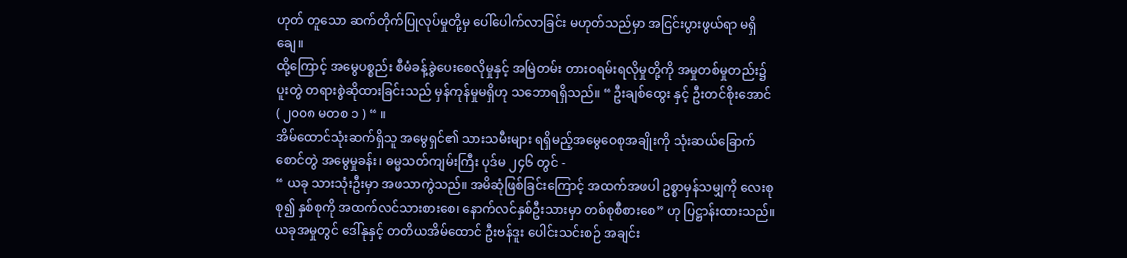ဟုတ် တူသော ဆက်တိုက်ပြုလုပ်မှုတို့မှ ပေါ်ပေါက်လာခြင်း မဟုတ်သည်မှာ အငြင်းပွားဖွယ်ရာ မရှိချေ။
ထို့ကြောင့် အမွေပစ္စည်း စီမံခန့်ခွဲပေးစေလိုမှုနှင့် အမြဲတမ်း တားဝရမ်းရလိုမှုတို့ကို အမှုတစ်မှုတည်း၌ ပူးတွဲ တရားစွဲဆိုထားခြင်းသည် မှန်ကုန်မှုမရှိဟု သဘောရရှိသည်။ “ ဦးချစ်ထွေး နှင့် ဦးတင်စိုးအောင် ( ၂၀၀၈ မတစ ၁ ) “ ။
အိမ်ထောင်သုံးဆက်ရှိသူ အမွေရှင်၏ သားသမီးများ ရရှိမည့်အမွေဝေစုအချိုးကို သုံးဆယ်ခြောက်စောင်တွဲ အမွေမှုခန်း၊ ဓမ္မသတ်ကျမ်းကြီး ပုဒ်မ ၂၄၆ တွင် -
“ ယခု သားသုံးဦးမှာ အဖသာကွဲသည်။ အမိဆုံဖြစ်ခြင်းကြောင့် အထက်အဖပါ ဥစ္စာမှန်သမျှကို လေးစု စု၍ နှစ်စုကို အထက်လင်သားစားစေ၊ နောက်လင်နှစ်ဦးသားမှာ တစ်စုစီစားစေ” ဟု ပြဋ္ဌာန်းထားသည်။
ယခုအမှုတွင် ဒေါ်နုနှင့် တတိယအိမ်ထောင် ဦးဗန်ဒူး ပေါင်းသင်းစဉ် အချင်း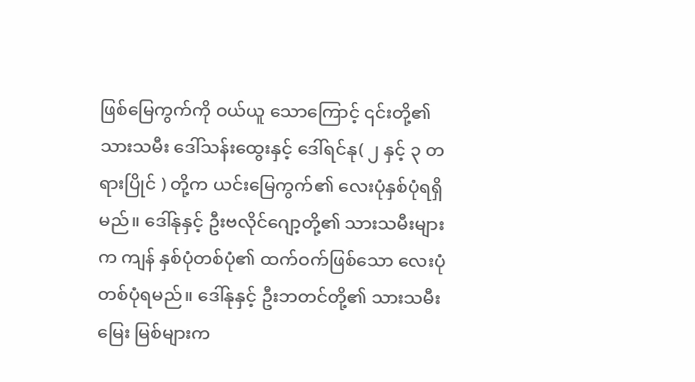ဖြစ်မြေကွက်ကို ဝယ်ယူ သောကြောင့် ၎င်းတို့၏သားသမီး ဒေါ်သန်းထွေးနှင့် ဒေါ်ရင်နု( ၂ နှင့် ၃ တရားပြိုင် ) တို့က ယင်းမြေကွက်၏ လေးပုံနှစ်ပုံရရှိမည်။ ဒေါ်နုနှင့် ဦးဗလိုင်ဂျော့တို့၏ သားသမီးများက ကျန် နှစ်ပုံတစ်ပုံ၏ ထက်ဝက်ဖြစ်သော လေးပုံတစ်ပုံရမည်။ ဒေါ်နုနှင့် ဦးဘတင်တို့၏ သားသမီး မြေး မြစ်များက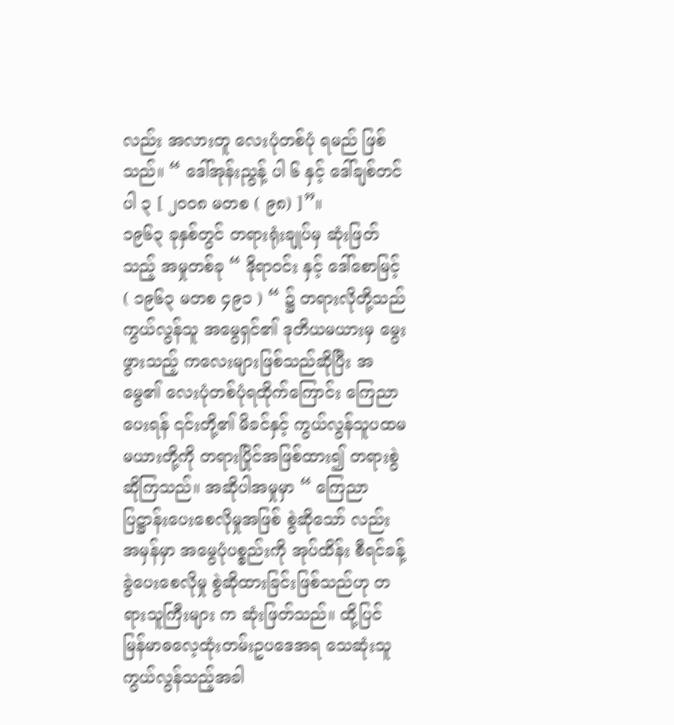လည်း အလားတူ လေးပုံတစ်ပုံ ရမည် ဖြစ်သည်။ “ ဒေါ်အုန်းညွန့် ပါ ၆ နှင့် ဒေါ်ချစ်တင် ပါ ၃ [ ၂၀၀၈ မတစ ( ၉၈) ]”။
၁၉၆၃ ခုနှစ်တွင် တရားရုံးချုပ်မှ ဆုံးဖြတ်သည့် အမှုတစ်ခု “ ဒိုရာဝင်း နှင့် ဒေါ်စောမြင့် ( ၁၉၆၃ မတစ ၄၉၁ ) “ ၌ တရားလိုတို့သည် ကွယ်လွန်သူ အမွေရှင်၏ ဒုတိယမယားမှ မွေးဖွားသည့် ကလေးများဖြစ်သည်ဆိုပြီး အမွေ၏ လေးပုံတစ်ပုံရထိုက်ကြောင်း ကြေညာပေးရန် ၎င်းတို့၏ မိခင်နှင့် ကွယ်လွန်သူပထမမယားတို့ကို တရားပြိုင်အဖြစ်ထား၍ တရားစွဲဆိုကြသည်။ အဆိုပါအမှုမှာ “ ကြေညာပြဋ္ဌာန်းပေးစေလိုမှုအဖြစ် စွဲဆိုသော် လည်း အမှန်မှာ အမွေပုံပစ္စည်းကို အုပ်ထိန်း စီရင်ခန့်ခွဲပေးစေလိုမှု စွဲဆိုထားခြင်းဖြစ်သည်ဟု တရားသူကြီးများ က ဆုံးဖြတ်သည်။ ထို့ပြင် မြန်မာဓလေ့ထုံးတမ်းဥပဒေအရ သေဆုံးသူ ကွယ်လွန်သည့်အခါ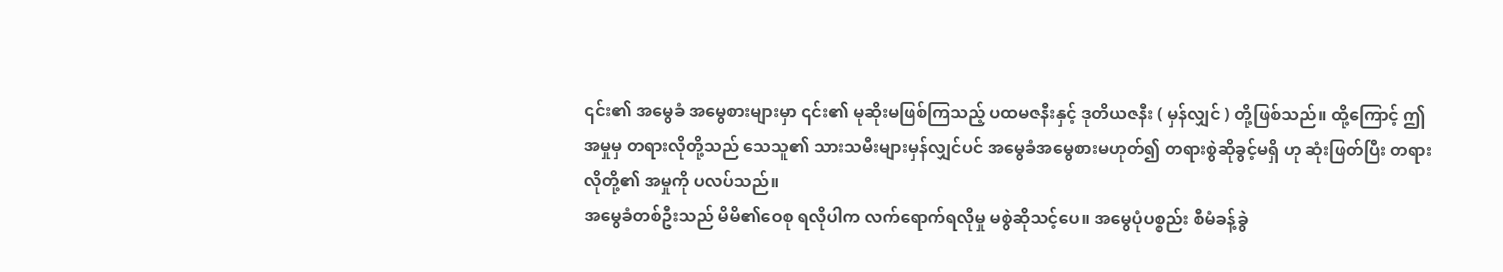၎င်း၏ အမွေခံ အမွေစားများမှာ ၎င်း၏ မုဆိုးမဖြစ်ကြသည့် ပထမဇနီးနှင့် ဒုတိယဇနီး ( မှန်လျှင် ) တို့ဖြစ်သည်။ ထို့ကြောင့် ဤအမှုမှ တရားလိုတို့သည် သေသူ၏ သားသမီးများမှန်လျှင်ပင် အမွေခံအမွေစားမဟုတ်၍ တရားစွဲဆိုခွင့်မရှိ ဟု ဆုံးဖြတ်ပြီး တရားလိုတို့၏ အမှုကို ပလပ်သည်။
အမွေခံတစ်ဦးသည် မိမိ၏ဝေစု ရလိုပါက လက်ရောက်ရလိုမှု မစွဲဆိုသင့်ပေ။ အမွေပုံပစ္စည်း စီမံခန့်ခွဲ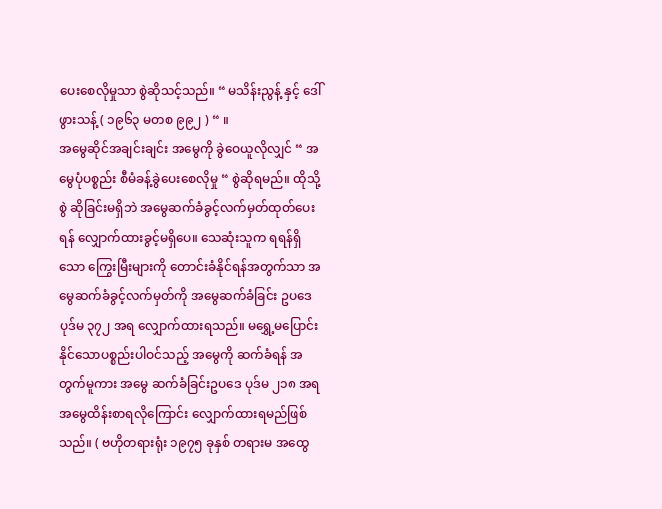ပေးစေလိုမှုသာ စွဲဆိုသင့်သည်။ “ မသိန်းညွန့် နှင့် ဒေါ်ဖွားသန့် ( ၁၉၆၃ မတစ ၉၉၂ ) “ ။
အမွေဆိုင်အချင်းချင်း အမွေကို ခွဲဝေယူလိုလျှင် “ အမွေပုံပစ္စည်း စီမံခန့်ခွဲပေးစေလိုမှု “ စွဲဆိုရမည်။ ထိုသို့စွဲ ဆိုခြင်းမရှိဘဲ အမွေဆက်ခံခွင့်လက်မှတ်ထုတ်ပေးရန် လျှောက်ထားခွင့်မရှိပေ။ သေဆုံးသူက ရရန်ရှိသော ကြွေးမြီးများကို တောင်းခံနိုင်ရန်အတွက်သာ အမွေဆက်ခံခွင့်လက်မှတ်ကို အမွေဆက်ခံခြင်း ဥပဒေပုဒ်မ ၃၇၂ အရ လျှောက်ထားရသည်။ မရွှေ့မပြောင်းနိုင်သောပစ္စည်းပါဝင်သည့် အမွေကို ဆက်ခံရန် အတွက်မူကား အမွေ ဆက်ခံခြင်းဥပဒေ ပုဒ်မ ၂၁၈ အရ အမွေထိန်းစာရလိုကြောင်း လျှောက်ထားရမည်ဖြစ်သည်။ ( ဗဟိုတရားရုံး ၁၉၇၅ ခုနှစ် တရားမ အထွေ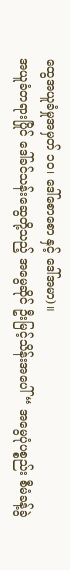ထွေအယူခံမှုအမှတ် ၁၀၊ ဒေါ်စောစော နှင့် ဒေါ်အမာ)။
အယူခံတရားပြိုင် ဒေါ်ခင်သန်းဆွေတို့သည့် အမွေဆိုင် ဦးမြင့်သိန်းအပေါ် “ အမွေပုံပစ္စည်း စီမံခန့်ခွဲ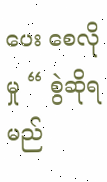ပေး စေလိုမှု “ စွဲဆိုရမည်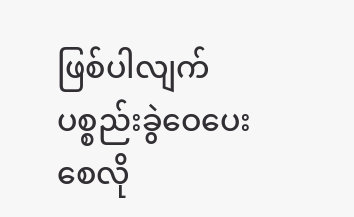ဖြစ်ပါလျက် ပစ္စည်းခွဲဝေပေးစေလို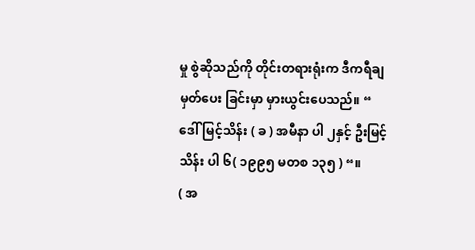မှု စွဲဆိုသည်ကို တိုင်းတရားရုံးက ဒီကရီချမှတ်ပေး ခြင်းမှာ မှားယွင်းပေသည်။ “ ဒေါ်မြင့်သိန်း ( ခ ) အမီနာ ပါ ၂နှင့် ဦးမြင့်သိန်း ပါ ၆( ၁၉၉၅ မတစ ၁၃၅ ) “။
( အ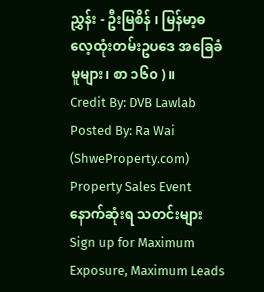ညွှန်း - ဦးမြစိန် ၊ မြန်မာ့ဓလေ့ထုံးတမ်းဥပဒေ အခြေခံမူများ၊ စာ ၁၆၀ ) ။
Credit By: DVB Lawlab
Posted By: Ra Wai (ShweProperty.com)
Property Sales Event
နောက်ဆုံးရ သတင်းများ
Sign up for Maximum Exposure, Maximum Leads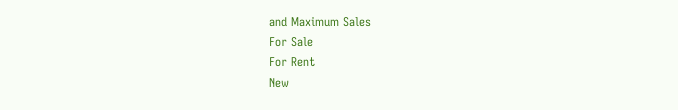and Maximum Sales
For Sale
For Rent
New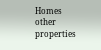Homes
other properties